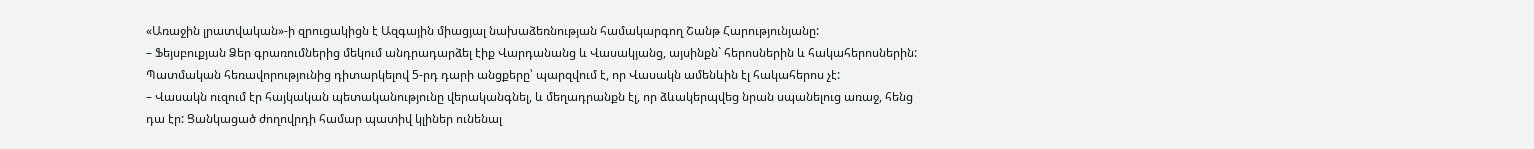«Առաջին լրատվական»-ի զրուցակիցն է Ազգային միացյալ նախաձեռնության համակարգող Շանթ Հարությունյանը:
– Ֆեյսբուքյան Ձեր գրառումներից մեկում անդրադարձել էիք Վարդանանց և Վասակյանց, այսինքն` հերոսներին և հակահերոսներին: Պատմական հեռավորությունից դիտարկելով 5-րդ դարի անցքերը՝ պարզվում է, որ Վասակն ամենևին էլ հակահերոս չէ:
– Վասակն ուզում էր հայկական պետականությունը վերականգնել, և մեղադրանքն էլ, որ ձևակերպվեց նրան սպանելուց առաջ, հենց դա էր: Ցանկացած ժողովրդի համար պատիվ կլիներ ունենալ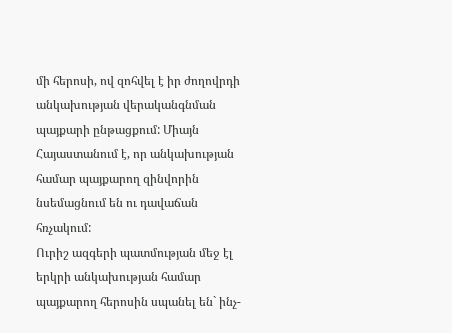մի հերոսի, ով զոհվել է իր ժողովրդի անկախության վերականգնման պայքարի ընթացքում: Միայն Հայաստանում է, որ անկախության համար պայքարող զինվորին նսեմացնում են ու դավաճան հռչակում:
Ուրիշ ազգերի պատմության մեջ էլ երկրի անկախության համար պայքարող հերոսին սպանել են` ինչ-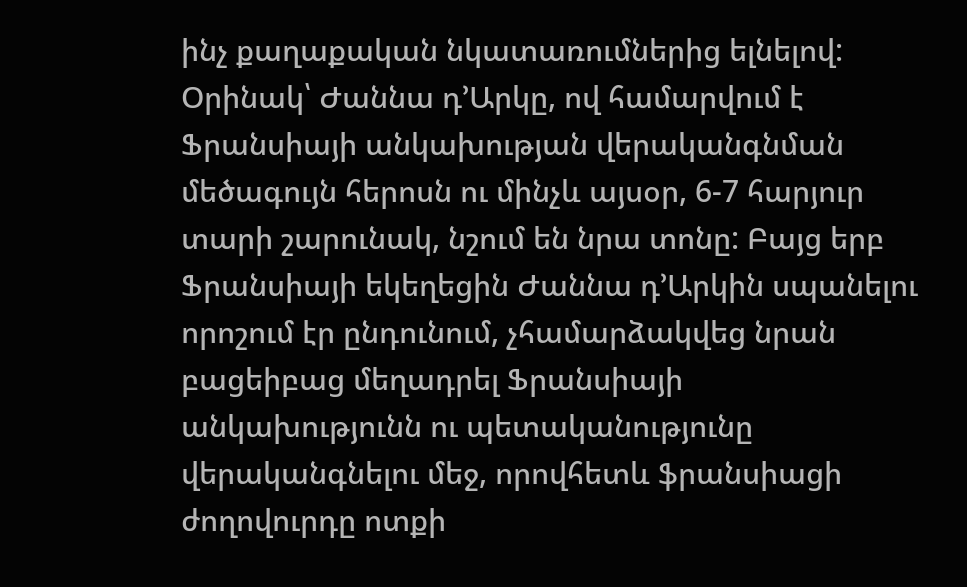ինչ քաղաքական նկատառումներից ելնելով: Օրինակ՝ Ժաննա դ’Արկը, ով համարվում է Ֆրանսիայի անկախության վերականգնման մեծագույն հերոսն ու մինչև այսօր, 6-7 հարյուր տարի շարունակ, նշում են նրա տոնը: Բայց երբ Ֆրանսիայի եկեղեցին Ժաննա դ’Արկին սպանելու որոշում էր ընդունում, չհամարձակվեց նրան բացեիբաց մեղադրել Ֆրանսիայի անկախությունն ու պետականությունը վերականգնելու մեջ, որովհետև ֆրանսիացի ժողովուրդը ոտքի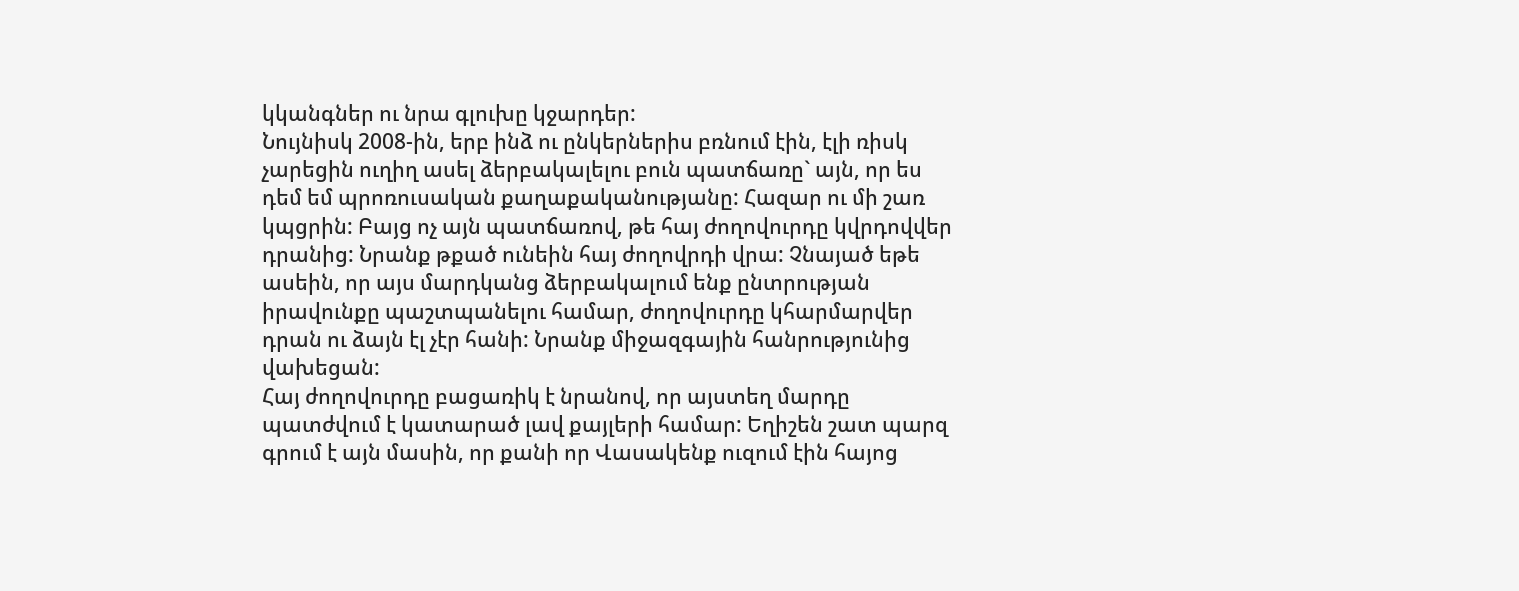կկանգներ ու նրա գլուխը կջարդեր:
Նույնիսկ 2008-ին, երբ ինձ ու ընկերներիս բռնում էին, էլի ռիսկ չարեցին ուղիղ ասել ձերբակալելու բուն պատճառը` այն, որ ես դեմ եմ պրոռուսական քաղաքականությանը: Հազար ու մի շառ կպցրին: Բայց ոչ այն պատճառով, թե հայ ժողովուրդը կվրդովվեր դրանից: Նրանք թքած ունեին հայ ժողովրդի վրա: Չնայած եթե ասեին, որ այս մարդկանց ձերբակալում ենք ընտրության իրավունքը պաշտպանելու համար, ժողովուրդը կհարմարվեր դրան ու ձայն էլ չէր հանի: Նրանք միջազգային հանրությունից վախեցան:
Հայ ժողովուրդը բացառիկ է նրանով, որ այստեղ մարդը պատժվում է կատարած լավ քայլերի համար: Եղիշեն շատ պարզ գրում է այն մասին, որ քանի որ Վասակենք ուզում էին հայոց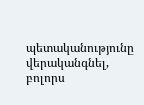պետականությունը վերականգնել, բոլորս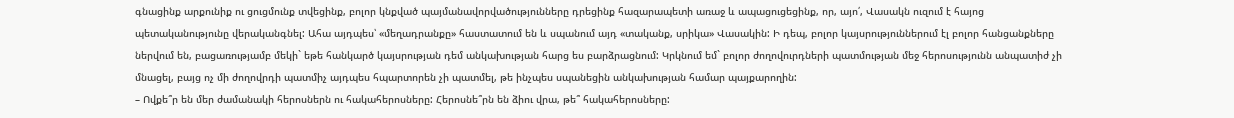գնացինք արքունիք ու ցուցմունք տվեցինք, բոլոր կնքված պայմանավորվածությունները դրեցինք հազարապետի առաջ և ապացուցեցինք, որ, այո՛, Վասակն ուզում է հայոց պետականությունը վերականգնել: Ահա այդպես՝ «մեղադրանքը» հաստատում են և սպանում այդ «տականք, սրիկա» Վասակին: Ի դեպ, բոլոր կայսրություններում էլ բոլոր հանցանքները ներվում են, բացառությամբ մեկի` եթե հանկարծ կայսրության դեմ անկախության հարց ես բարձրացնում: Կրկնում եմ` բոլոր ժողովուրդների պատմության մեջ հերոսությունն անպատիժ չի մնացել, բայց ոչ մի ժողովրդի պատմիչ այդպես հպարտորեն չի պատմել, թե ինչպես սպանեցին անկախության համար պայքարողին:
– Ովքե՞ր են մեր ժամանակի հերոսներն ու հակահերոսները: Հերոսնե՞րն են ձիու վրա, թե՞ հակահերոսները: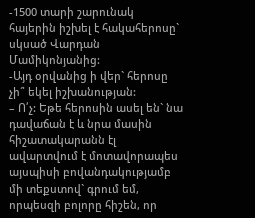-1500 տարի շարունակ հայերին իշխել է հակահերոսը` սկսած Վարդան Մամիկոնյանից:
-Այդ օրվանից ի վեր` հերոսը չի՞ եկել իշխանության:
– Ո՛չ: Եթե հերոսին ասել են` նա դավաճան է և նրա մասին հիշատակարանն էլ ավարտվում է մոտավորապես այսպիսի բովանդակությամբ մի տեքստով` գրում եմ, որպեսզի բոլորը հիշեն, որ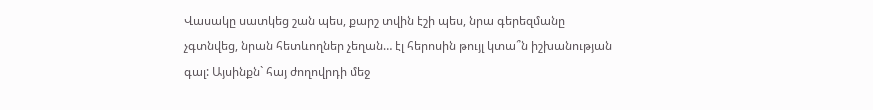Վասակը սատկեց շան պես, քարշ տվին էշի պես, նրա գերեզմանը չգտնվեց, նրան հետևողներ չեղան… էլ հերոսին թույլ կտա՞ն իշխանության գալ: Այսինքն` հայ ժողովրդի մեջ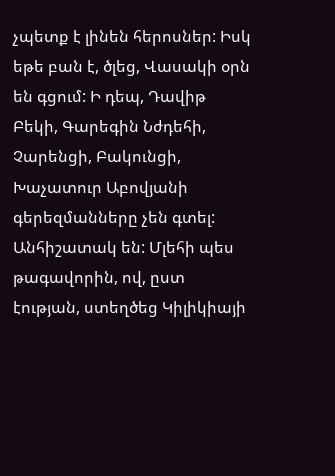չպետք է լինեն հերոսներ: Իսկ եթե բան է, ծլեց, Վասակի օրն են գցում: Ի դեպ, Դավիթ Բեկի, Գարեգին Նժդեհի, Չարենցի, Բակունցի, Խաչատուր Աբովյանի գերեզմանները չեն գտել: Անհիշատակ են: Մլեհի պես թագավորին, ով, ըստ էության, ստեղծեց Կիլիկիայի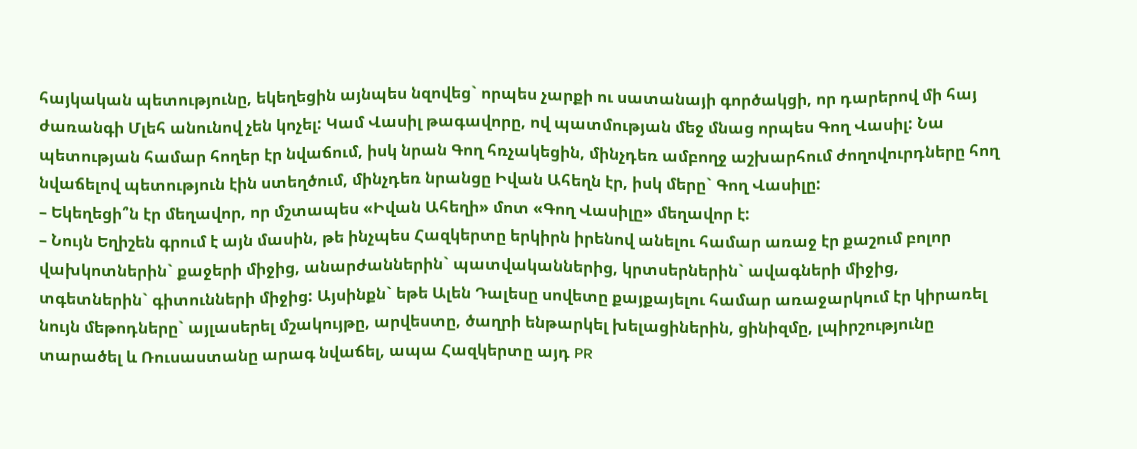հայկական պետությունը, եկեղեցին այնպես նզովեց` որպես չարքի ու սատանայի գործակցի, որ դարերով մի հայ ժառանգի Մլեհ անունով չեն կոչել: Կամ Վասիլ թագավորը, ով պատմության մեջ մնաց որպես Գող Վասիլ: Նա պետության համար հողեր էր նվաճում, իսկ նրան Գող հռչակեցին, մինչդեռ ամբողջ աշխարհում ժողովուրդները հող նվաճելով պետություն էին ստեղծում, մինչդեռ նրանցը Իվան Ահեղն էր, իսկ մերը` Գող Վասիլը:
– Եկեղեցի՞ն էր մեղավոր, որ մշտապես «Իվան Ահեղի» մոտ «Գող Վասիլը» մեղավոր է:
– Նույն Եղիշեն գրում է այն մասին, թե ինչպես Հազկերտը երկիրն իրենով անելու համար առաջ էր քաշում բոլոր վախկոտներին` քաջերի միջից, անարժաններին` պատվականներից, կրտսերներին` ավագների միջից, տգետներին` գիտունների միջից: Այսինքն` եթե Ալեն Դալեսը սովետը քայքայելու համար առաջարկում էր կիրառել նույն մեթոդները` այլասերել մշակույթը, արվեստը, ծաղրի ենթարկել խելացիներին, ցինիզմը, լպիրշությունը տարածել և Ռուսաստանը արագ նվաճել, ապա Հազկերտը այդ PR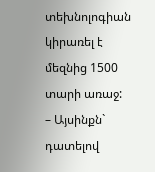տեխնոլոգիան կիրառել է մեզնից 1500 տարի առաջ:
– Այսինքն` դատելով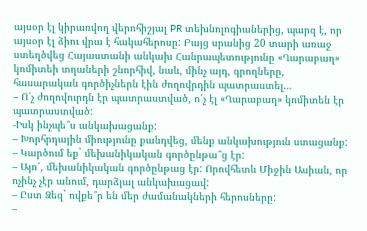այսօր էլ կիրառվող վերոհիշյալ PR տեխնոլոգիաներից, պարզ է, որ այսօր էլ ձիու վրա է հակահերոսը: Բայց սրանից 20 տարի առաջ ստեղծվեց Հայաստանի անկախ Հանրապետությունը «Ղարաբաղ» կոմիտեի տղաների շնորհիվ, նաև, մինչ այդ, գրողները, հասարական գործիչներն էին ժողովրդին պատրաստել…
– Ո՛չ ժողովուրդն էր պատրաստված, ո՛չ էլ «Ղարաբաղ» կոմիտեն էր պատրաստված:
-Իսկ ինչպե՞ս անկախացանք:
– Խորհրդային միությունը քանդվեց, մենք անկախություն ստացանք:
– Կարծում եք` մեխանիկական գործընթա՞ց էր:
– Այո՛, մեխանիկական գործընթաց էր: Որովհետև Միջին Ասիան, որ ոչինչ չէր անում, դարձյալ անկախացավ:
– Ըստ Ձեզ` ովքե՞ր են մեր ժամանակների հերոսները:
–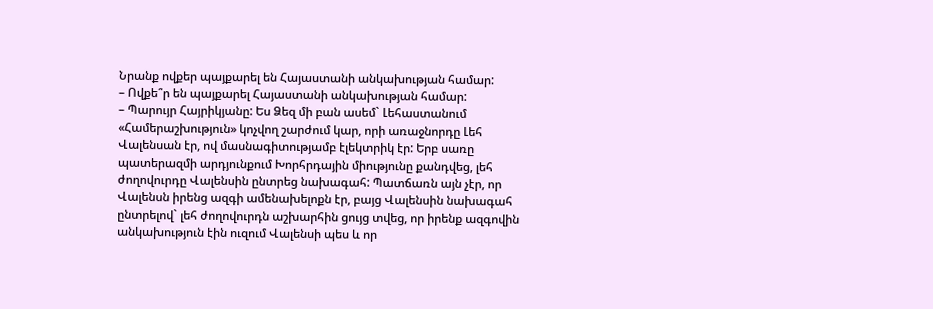Նրանք ովքեր պայքարել են Հայաստանի անկախության համար:
– Ովքե՞ր են պայքարել Հայաստանի անկախության համար:
– Պարույր Հայրիկյանը: Ես Ձեզ մի բան ասեմ` Լեհաստանում «Համերաշխություն» կոչվող շարժում կար, որի առաջնորդը Լեհ Վալենսան էր, ով մասնագիտությամբ էլեկտրիկ էր: Երբ սառը պատերազմի արդյունքում Խորհրդային միությունը քանդվեց, լեհ ժողովուրդը Վալենսին ընտրեց նախագահ: Պատճառն այն չէր, որ Վալենսն իրենց ազգի ամենախելոքն էր, բայց Վալենսին նախագահ ընտրելով` լեհ ժողովուրդն աշխարհին ցույց տվեց, որ իրենք ազգովին անկախություն էին ուզում Վալենսի պես և որ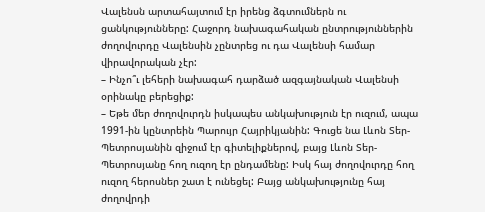Վալենսն արտահայտում էր իրենց ձգտումներն ու ցանկությունները: Հաջորդ նախագահական ընտրություններին ժողովուրդը Վալենսին չընտրեց ու դա Վալենսի համար վիրավորական չէր:
– Ինչո՞ւ լեհերի նախագահ դարձած ազգայնական Վալենսի օրինակը բերեցիք:
– Եթե մեր ժողովուրդն իսկապես անկախություն էր ուզում, ապա 1991-ին կընտրեին Պարույր Հայրիկյանին: Գուցե նա Լևոն Տեր-Պետրոսյանին զիջում էր գիտելիքներով, բայց Լևոն Տեր-Պետրոսյանը հող ուզող էր ընդամենը: Իսկ հայ ժողովուրդը հող ուզող հերոսներ շատ է ունեցել: Բայց անկախությունը հայ ժողովրդի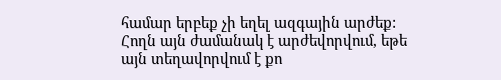համար երբեք չի եղել ազգային արժեք: Հողն այն ժամանակ է արժեվորվում, եթե այն տեղավորվում է քո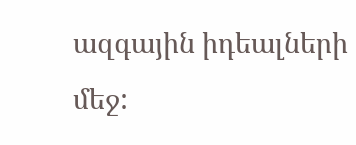ազգային իդեալների մեջ: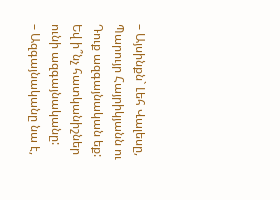– Այսինքն` Լեհ Վալեսը, Պարույր Հայրիկյանն ու Դուք ազգայնական եք: Եվ ի՞նչ հատկանիշներ ունի ազգայնականը:
– Ազգայնականը նա է,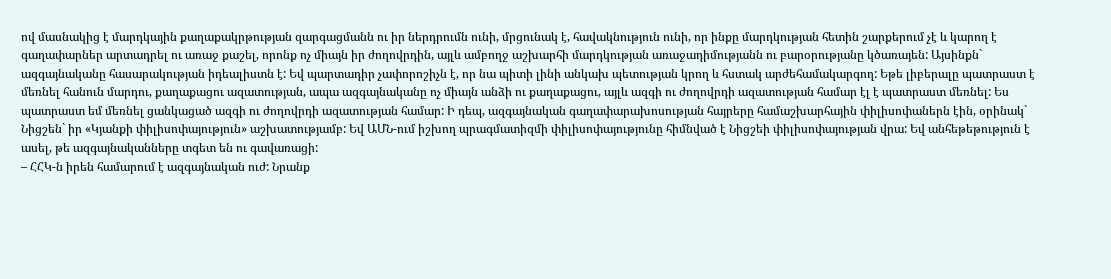ով մասնակից է մարդկային քաղաքակրթության զարգացմանն ու իր ներդրումն ունի, մրցունակ է, հավակնություն ունի, որ ինքը մարդկության հետին շարքերում չէ և կարող է գաղափարներ արտադրել ու առաջ քաշել, որոնք ոչ միայն իր ժողովրդին, այլև ամբողջ աշխարհի մարդկության առաջադիմությանն ու բարօրությանը կծառայեն: Այսինքն` ազգայնականը հասարակության իդեալիստն է: Եվ պարտադիր չափորոշիչն է, որ նա պիտի լինի անկախ պետության կրող և հստակ արժեհամակարգող: Եթե լիբերալը պատրաստ է մեռնել հանուն մարդու, քաղաքացու ազատության, ապա ազգայնականը ոչ միայն անձի ու քաղաքացու, այլև ազգի ու ժողովրդի ազատության համար էլ է պատրաստ մեռնել: Ես պատրաստ եմ մեռնել ցանկացած ազգի ու ժողովրդի ազատության համար: Ի դեպ, ազգայնական գաղափարախոսության հայրերը համաշխարհային փիլիսոփաներն էին, օրինակ` Նիցշեն` իր «Կյանքի փիլիսոփայություն» աշխատությամբ: Եվ ԱՄՆ-ում իշխող պրագմատիզմի փիլիսոփայությունը հիմնված է Նիցշեի փիլիսոփայության վրա: Եվ անհեթեթություն է ասել, թե ազգայնականները տգետ են ու գավառացի:
– ՀՀԿ-ն իրեն համարում է ազգայնական ուժ: Նրանք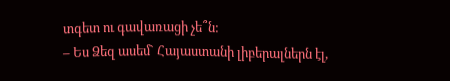տգետ ու գավառացի չե՞ն:
– Ես Ձեզ ասեմ` Հայաստանի լիբերալներն էլ,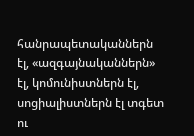հանրապետականներն էլ, «ազգայնականներն» էլ, կոմունիստներն էլ, սոցիալիստներն էլ տգետ ու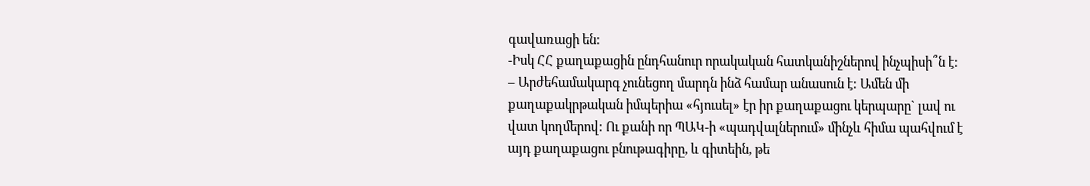գավառացի են:
-Իսկ ՀՀ քաղաքացին ընդհանուր որակական հատկանիշներով ինչպիսի՞ն է:
– Արժեհամակարգ չունեցող մարդն ինձ համար անասուն է: Ամեն մի քաղաքակրթական իմպերիա «հյուսել» էր իր քաղաքացու կերպարը` լավ ու վատ կողմերով: Ու քանի որ ՊԱԿ-ի «պադվալներում» մինչև հիմա պահվում է այդ քաղաքացու բնութագիրը, և գիտեին, թե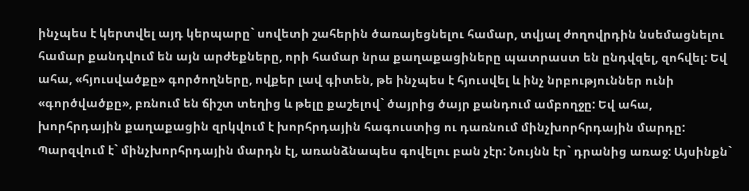ինչպես է կերտվել այդ կերպարը` սովետի շահերին ծառայեցնելու համար, տվյալ ժողովրդին նսեմացնելու համար քանդվում են այն արժեքները, որի համար նրա քաղաքացիները պատրաստ են ընդվզել, զոհվել: Եվ ահա, «հյուսվածքը» գործողները, ովքեր լավ գիտեն, թե ինչպես է հյուսվել և ինչ նրբություններ ունի «գործվածքը», բռնում են ճիշտ տեղից և թելը քաշելով` ծայրից ծայր քանդում ամբողջը: Եվ ահա, խորհրդային քաղաքացին զրկվում է խորհրդային հագուստից ու դառնում մինչխորհրդային մարդը: Պարզվում է` մինչխորհրդային մարդն էլ, առանձնապես գովելու բան չէր: Նույնն էր` դրանից առաջ: Այսինքն`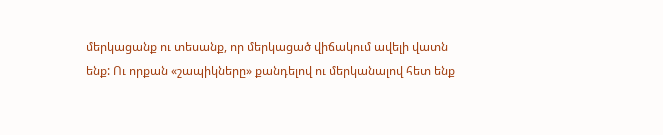մերկացանք ու տեսանք, որ մերկացած վիճակում ավելի վատն ենք: Ու որքան «շապիկները» քանդելով ու մերկանալով հետ ենք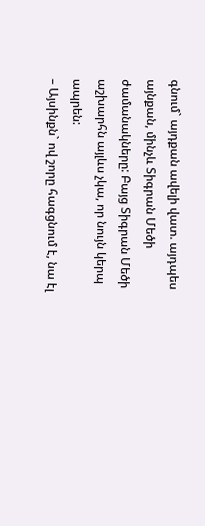գնում` այդքան ավելի վատ. այդպես այնքան, մինչև Տիգրան Մեծի ժամանակները: Բայց Տիգրան Մեծի աշխարհն այլևս չկա, որ նույն կերպ ապրեն:
– Այսինքն` ով շորը հագցնում է, նա էլ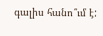գալիս հանո՞ւմ է: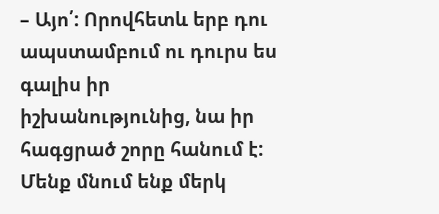– Այո՛: Որովհետև երբ դու ապստամբում ու դուրս ես գալիս իր իշխանությունից, նա իր հագցրած շորը հանում է: Մենք մնում ենք մերկ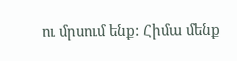ու մրսում ենք: Հիմա մենք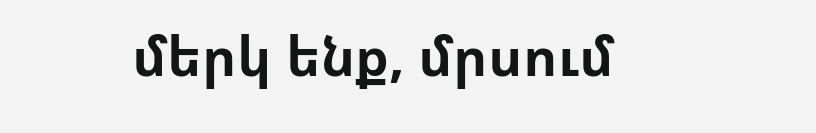մերկ ենք, մրսում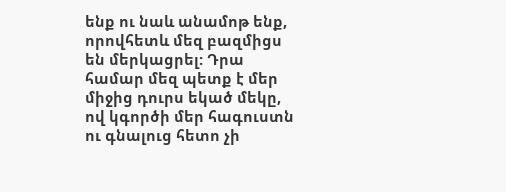ենք ու նաև անամոթ ենք, որովհետև մեզ բազմիցս են մերկացրել: Դրա համար մեզ պետք է մեր միջից դուրս եկած մեկը, ով կգործի մեր հագուստն ու գնալուց հետո չի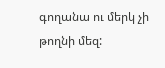գողանա ու մերկ չի թողնի մեզ: